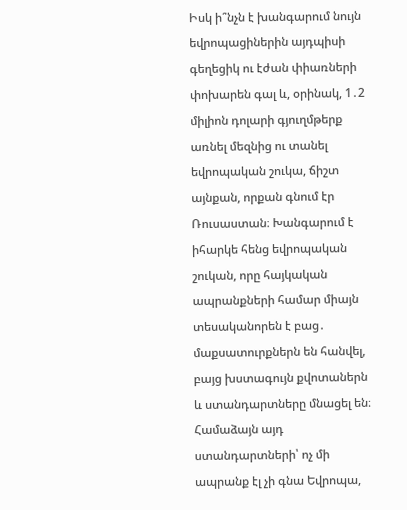Իսկ ի՞նչն է խանգարում նույն եվրոպացիներին այդպիսի գեղեցիկ ու էժան փիառների փոխարեն գալ և, օրինակ, 1․2 միլիոն դոլարի գյուղմթերք առնել մեզնից ու տանել եվրոպական շուկա, ճիշտ այնքան, որքան գնում էր Ռուսաստան։ Խանգարում է իհարկե հենց եվրոպական շուկան, որը հայկական ապրանքների համար միայն տեսականորեն է բաց․ մաքսատուրքներն են հանվել, բայց խստագույն քվոտաներն և ստանդարտները մնացել են։
Համաձայն այդ ստանդարտների՝ ոչ մի ապրանք էլ չի գնա Եվրոպա,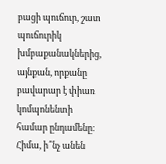բացի պուճուր, շատ պուճուրիկ խմբաքանակներից, այնքան, որքանը բավարար է փիառ կոմպոնենտի համար ընդամենը։ Հիմա, ի՞նչ անեն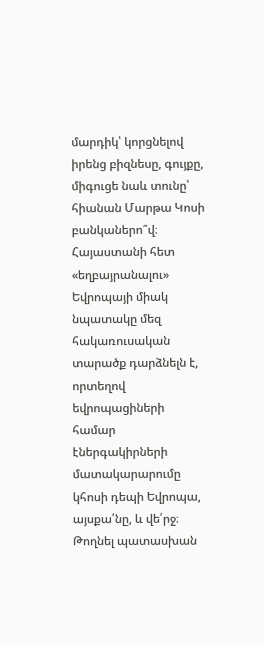մարդիկ՝ կորցնելով իրենց բիզնեսը, գույքը, միգուցե նաև տունը՝ հիանան Մարթա Կոսի բանկաներո՞վ։
Հայաստանի հետ «եղբայրանալու» Եվրոպայի միակ նպատակը մեզ հակառուսական տարածք դարձնելն է, որտեղով եվրոպացիների համար էներգակիրների մատակարարումը կհոսի դեպի Եվրոպա, այսքա՛նը, և վե՛րջ։
Թողնել պատասխան